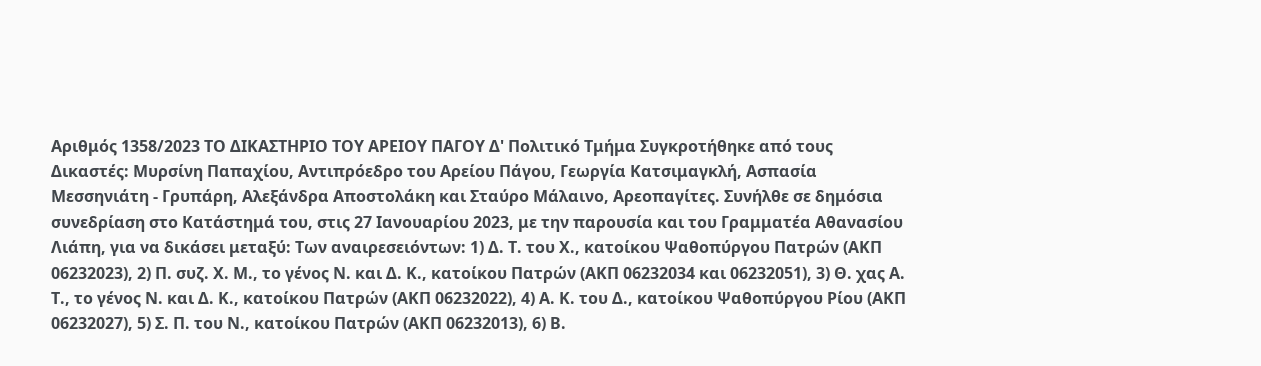Αριθμός 1358/2023 ΤΟ ΔΙΚΑΣΤΗΡΙΟ ΤΟΥ ΑΡΕΙΟΥ ΠΑΓΟΥ Δ' Πολιτικό Τμήμα Συγκροτήθηκε από τους Δικαστές: Μυρσίνη Παπαχίου, Αντιπρόεδρο του Αρείου Πάγου, Γεωργία Κατσιμαγκλή, Ασπασία Μεσσηνιάτη - Γρυπάρη, Αλεξάνδρα Αποστολάκη και Σταύρο Μάλαινο, Αρεοπαγίτες. Συνήλθε σε δημόσια συνεδρίαση στο Κατάστημά του, στις 27 Ιανουαρίου 2023, με την παρουσία και του Γραμματέα Αθανασίου Λιάπη, για να δικάσει μεταξύ: Των αναιρεσειόντων: 1) Δ. Τ. του Χ., κατοίκου Ψαθοπύργου Πατρών (ΑΚΠ 06232023), 2) Π. συζ. Χ. Μ., το γένος Ν. και Δ. Κ., κατοίκου Πατρών (ΑΚΠ 06232034 και 06232051), 3) Θ. χας Α. Τ., το γένος Ν. και Δ. Κ., κατοίκου Πατρών (ΑΚΠ 06232022), 4) Α. Κ. του Δ., κατοίκου Ψαθοπύργου Ρίου (ΑΚΠ 06232027), 5) Σ. Π. του Ν., κατοίκου Πατρών (ΑΚΠ 06232013), 6) Β.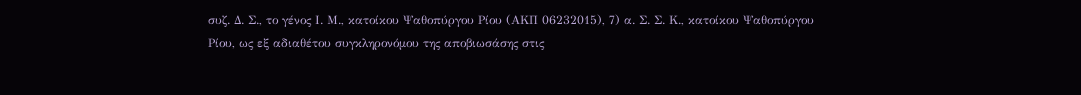συζ. Δ. Σ., το γένος Ι. Μ., κατοίκου Ψαθοπύργου Ρίου (ΑΚΠ 06232015), 7) α. Σ. Σ. Κ., κατοίκου Ψαθοπύργου Ρίου, ως εξ αδιαθέτου συγκληρονόμου της αποβιωσάσης στις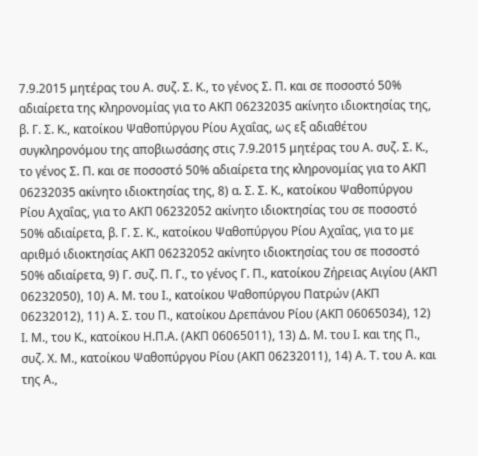7.9.2015 μητέρας του Α. συζ. Σ. Κ., το γένος Σ. Π. και σε ποσοστό 50% αδιαίρετα της κληρονομίας για το ΑΚΠ 06232035 ακίνητο ιδιοκτησίας της, β. Γ. Σ. Κ., κατοίκου Ψαθοπύργου Ρίου Αχαΐας, ως εξ αδιαθέτου συγκληρονόμου της αποβιωσάσης στις 7.9.2015 μητέρας του Α. συζ. Σ. Κ., το γένος Σ. Π. και σε ποσοστό 50% αδιαίρετα της κληρονομίας για το ΑΚΠ 06232035 ακίνητο ιδιοκτησίας της, 8) α. Σ. Σ. Κ., κατοίκου Ψαθοπύργου Ρίου Αχαΐας, για το ΑΚΠ 06232052 ακίνητο ιδιοκτησίας του σε ποσοστό 50% αδιαίρετα, β. Γ. Σ. Κ., κατοίκου Ψαθοπύργου Ρίου Αχαΐας, για το με αριθμό ιδιοκτησίας ΑΚΠ 06232052 ακίνητο ιδιοκτησίας του σε ποσοστό 50% αδιαίρετα, 9) Γ. συζ. Π. Γ., το γένος Γ. Π., κατοίκου Ζήρειας Αιγίου (ΑΚΠ 06232050), 10) Α. Μ. του Ι., κατοίκου Ψαθοπύργου Πατρών (ΑΚΠ 06232012), 11) Α. Σ. του Π., κατοίκου Δρεπάνου Ρίου (ΑΚΠ 06065034), 12) Ι. Μ., του Κ., κατοίκου Η.Π.Α. (ΑΚΠ 06065011), 13) Δ. Μ. του Ι. και της Π., συζ. Χ. Μ., κατοίκου Ψαθοπύργου Ρίου (ΑΚΠ 06232011), 14) Α. Τ. του Α. και της Α.,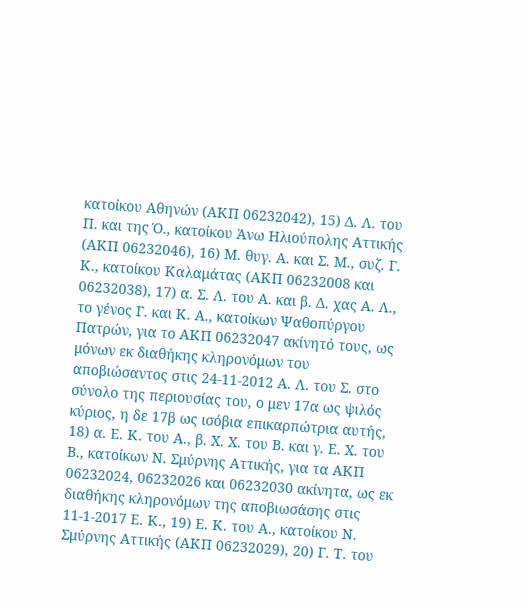κατοίκου Αθηνών (ΑΚΠ 06232042), 15) Δ. Λ. του Π. και της Ό., κατοίκου Άνω Ηλιούπολης Αττικής (ΑΚΠ 06232046), 16) Μ. θυγ. Α. και Σ. Μ., συζ. Γ. Κ., κατοίκου Καλαμάτας (ΑΚΠ 06232008 και 06232038), 17) α. Σ. Λ. του Α. και β. Δ. χας Α. Λ., το γένος Γ. και Κ. Α., κατοίκων Ψαθοπύργου Πατρών, για το ΑΚΠ 06232047 ακίνητό τους, ως μόνων εκ διαθήκης κληρονόμων του αποβιώσαντος στις 24-11-2012 Α. Λ. του Σ. στο σύνολο της περιουσίας του, ο μεν 17α ως ψιλός κύριος, η δε 17β ως ισόβια επικαρπώτρια αυτής, 18) α. Ε. Κ. του Α., β. Χ. Χ. του Β. και γ. Ε. Χ. του Β., κατοίκων Ν. Σμύρνης Αττικής, για τα ΑΚΠ 06232024, 06232026 και 06232030 ακίνητα, ως εκ διαθήκης κληρονόμων της αποβιωσάσης στις 11-1-2017 Ε. Κ., 19) Ε. Κ. του Α., κατοίκου Ν. Σμύρνης Αττικής (ΑΚΠ 06232029), 20) Γ. Τ. του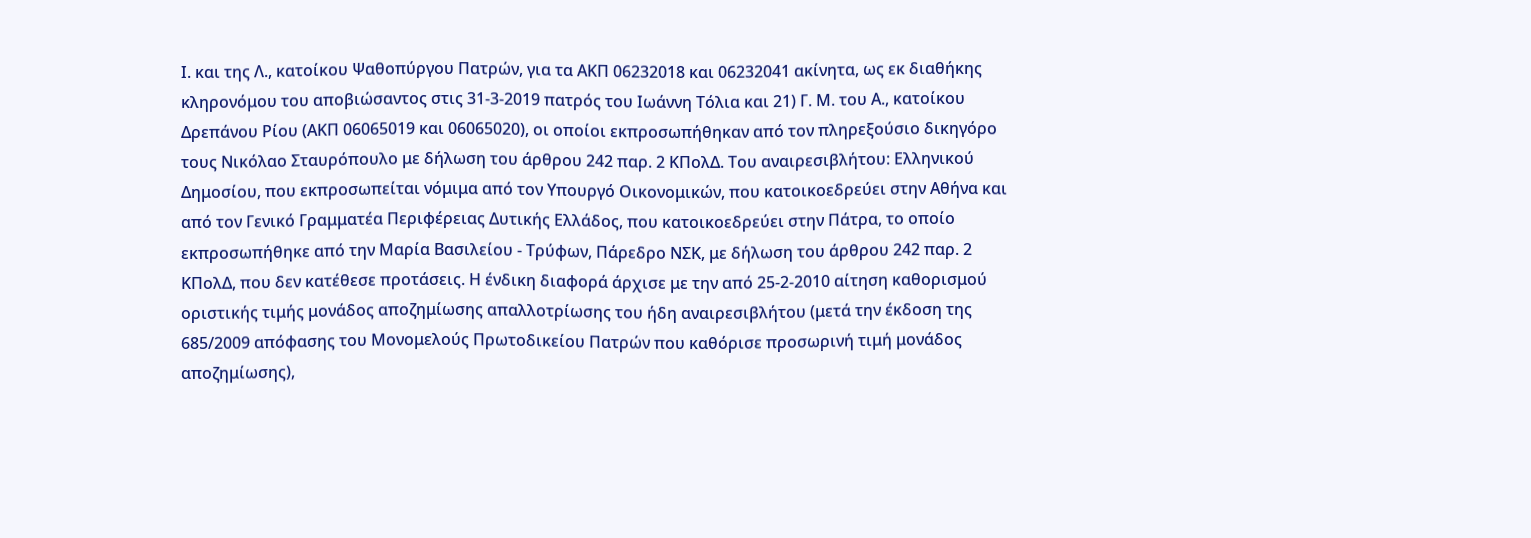Ι. και της Λ., κατοίκου Ψαθοπύργου Πατρών, για τα ΑΚΠ 06232018 και 06232041 ακίνητα, ως εκ διαθήκης κληρονόμου του αποβιώσαντος στις 31-3-2019 πατρός του Ιωάννη Τόλια και 21) Γ. Μ. του Α., κατοίκου Δρεπάνου Ρίου (ΑΚΠ 06065019 και 06065020), οι οποίοι εκπροσωπήθηκαν από τον πληρεξούσιο δικηγόρο τους Νικόλαο Σταυρόπουλο με δήλωση του άρθρου 242 παρ. 2 ΚΠολΔ. Του αναιρεσιβλήτου: Ελληνικού Δημοσίου, που εκπροσωπείται νόμιμα από τον Υπουργό Οικονομικών, που κατοικοεδρεύει στην Αθήνα και από τον Γενικό Γραμματέα Περιφέρειας Δυτικής Ελλάδος, που κατοικοεδρεύει στην Πάτρα, το οποίο εκπροσωπήθηκε από την Μαρία Βασιλείου - Τρύφων, Πάρεδρο ΝΣΚ, με δήλωση του άρθρου 242 παρ. 2 ΚΠολΔ, που δεν κατέθεσε προτάσεις. Η ένδικη διαφορά άρχισε με την από 25-2-2010 αίτηση καθορισμού οριστικής τιμής μονάδος αποζημίωσης απαλλοτρίωσης του ήδη αναιρεσιβλήτου (μετά την έκδοση της 685/2009 απόφασης του Μονομελούς Πρωτοδικείου Πατρών που καθόρισε προσωρινή τιμή μονάδος αποζημίωσης),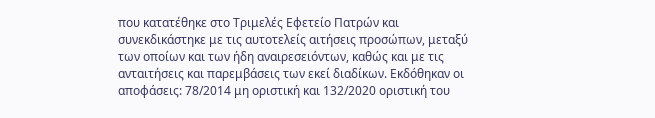που κατατέθηκε στο Τριμελές Εφετείο Πατρών και συνεκδικάστηκε με τις αυτοτελείς αιτήσεις προσώπων, μεταξύ των οποίων και των ήδη αναιρεσειόντων, καθώς και με τις ανταιτήσεις και παρεμβάσεις των εκεί διαδίκων. Εκδόθηκαν οι αποφάσεις: 78/2014 μη οριστική και 132/2020 οριστική του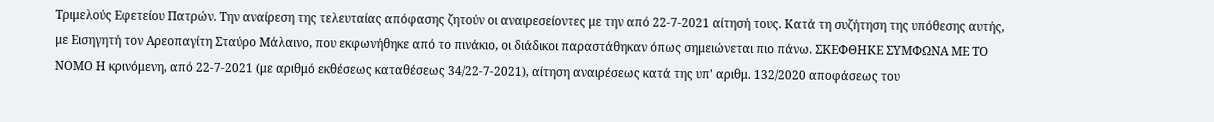Τριμελούς Εφετείου Πατρών. Την αναίρεση της τελευταίας απόφασης ζητούν οι αναιρεσείοντες με την από 22-7-2021 αίτησή τους. Κατά τη συζήτηση της υπόθεσης αυτής, με Εισηγητή τον Αρεοπαγίτη Σταύρο Μάλαινο, που εκφωνήθηκε από το πινάκιο, οι διάδικοι παραστάθηκαν όπως σημειώνεται πιο πάνω. ΣΚΕΦΘΗΚΕ ΣΥΜΦΩΝΑ ΜΕ ΤΟ ΝΟΜΟ Η κρινόμενη, από 22-7-2021 (με αριθμό εκθέσεως καταθέσεως 34/22-7-2021), αίτηση αναιρέσεως κατά της υπ' αριθμ. 132/2020 αποφάσεως του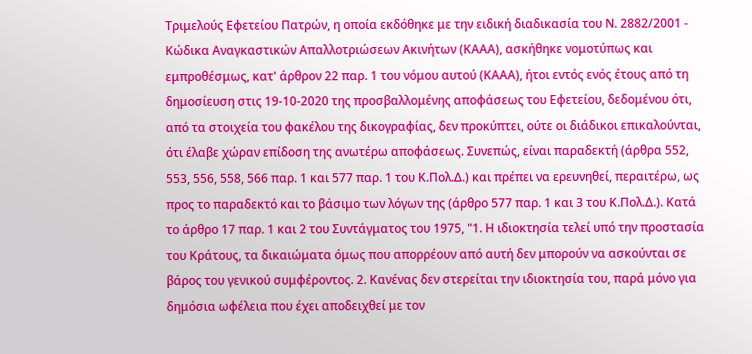Τριμελούς Εφετείου Πατρών, η οποία εκδόθηκε με την ειδική διαδικασία του Ν. 2882/2001 - Κώδικα Αναγκαστικών Απαλλοτριώσεων Ακινήτων (ΚΑΑΑ), ασκήθηκε νομοτύπως και εμπροθέσμως, κατ' άρθρον 22 παρ. 1 του νόμου αυτού (ΚΑΑΑ), ήτοι εντός ενός έτους από τη δημοσίευση στις 19-10-2020 της προσβαλλομένης αποφάσεως του Εφετείου, δεδομένου ότι, από τα στοιχεία του φακέλου της δικογραφίας, δεν προκύπτει, ούτε οι διάδικοι επικαλούνται, ότι έλαβε χώραν επίδοση της ανωτέρω αποφάσεως. Συνεπώς, είναι παραδεκτή (άρθρα 552, 553, 556, 558, 566 παρ. 1 και 577 παρ. 1 του Κ.Πολ.Δ.) και πρέπει να ερευνηθεί, περαιτέρω, ως προς το παραδεκτό και το βάσιμο των λόγων της (άρθρο 577 παρ. 1 και 3 του Κ.Πολ.Δ.). Κατά το άρθρο 17 παρ. 1 και 2 του Συντάγματος του 1975, "1. Η ιδιοκτησία τελεί υπό την προστασία του Κράτους, τα δικαιώματα όμως που απορρέουν από αυτή δεν μπορούν να ασκούνται σε βάρος του γενικού συμφέροντος. 2. Κανένας δεν στερείται την ιδιοκτησία του, παρά μόνο για δημόσια ωφέλεια που έχει αποδειχθεί με τον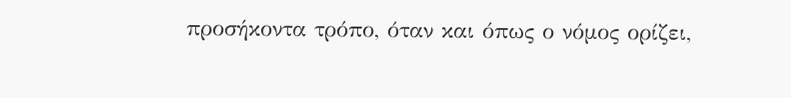προσήκοντα τρόπο, όταν και όπως ο νόμος ορίζει,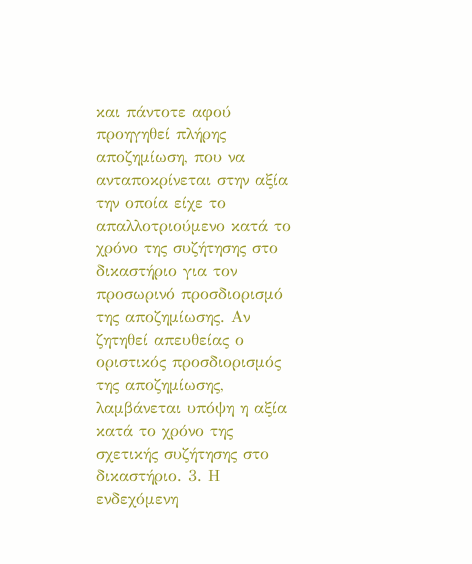και πάντοτε αφού προηγηθεί πλήρης αποζημίωση, που να ανταποκρίνεται στην αξία την οποία είχε το απαλλοτριούμενο κατά το χρόνο της συζήτησης στο δικαστήριο για τον προσωρινό προσδιορισμό της αποζημίωσης. Αν ζητηθεί απευθείας ο οριστικός προσδιορισμός της αποζημίωσης, λαμβάνεται υπόψη η αξία κατά το χρόνο της σχετικής συζήτησης στο δικαστήριο. 3. Η ενδεχόμενη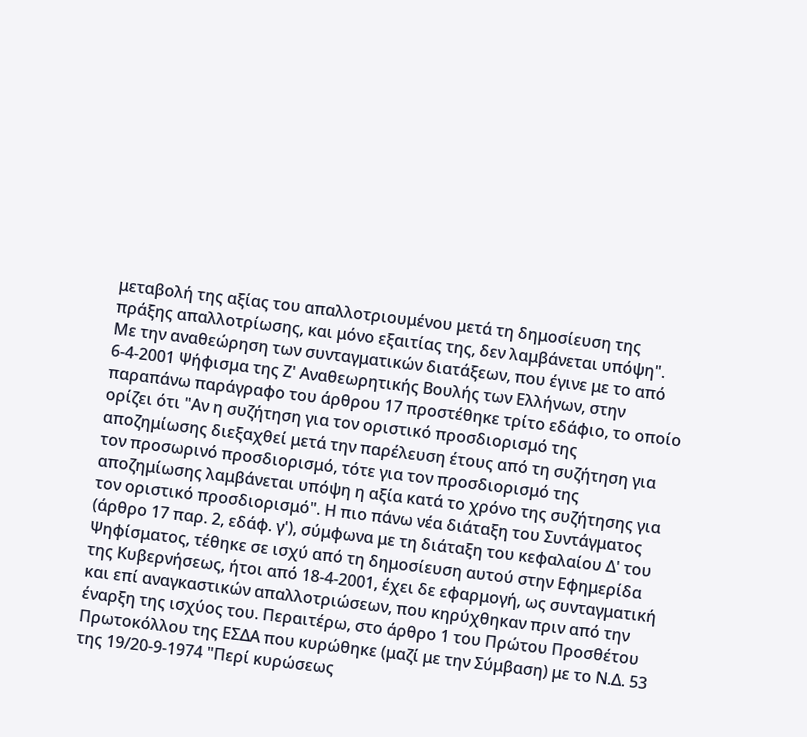μεταβολή της αξίας του απαλλοτριουμένου μετά τη δημοσίευση της πράξης απαλλοτρίωσης, και μόνο εξαιτίας της, δεν λαμβάνεται υπόψη". Με την αναθεώρηση των συνταγματικών διατάξεων, που έγινε με το από 6-4-2001 Ψήφισμα της Ζ' Αναθεωρητικής Βουλής των Ελλήνων, στην παραπάνω παράγραφο του άρθρου 17 προστέθηκε τρίτο εδάφιο, το οποίο ορίζει ότι "Αν η συζήτηση για τον οριστικό προσδιορισμό της αποζημίωσης διεξαχθεί μετά την παρέλευση έτους από τη συζήτηση για τον προσωρινό προσδιορισμό, τότε για τον προσδιορισμό της αποζημίωσης λαμβάνεται υπόψη η αξία κατά το χρόνο της συζήτησης για τον οριστικό προσδιορισμό". Η πιο πάνω νέα διάταξη του Συντάγματος (άρθρο 17 παρ. 2, εδάφ. γ'), σύμφωνα με τη διάταξη του κεφαλαίου Δ' του Ψηφίσματος, τέθηκε σε ισχύ από τη δημοσίευση αυτού στην Εφημερίδα της Κυβερνήσεως, ήτοι από 18-4-2001, έχει δε εφαρμογή, ως συνταγματική και επί αναγκαστικών απαλλοτριώσεων, που κηρύχθηκαν πριν από την έναρξη της ισχύος του. Περαιτέρω, στο άρθρο 1 του Πρώτου Προσθέτου Πρωτοκόλλου της ΕΣΔΑ που κυρώθηκε (μαζί με την Σύμβαση) με το Ν.Δ. 53 της 19/20-9-1974 "Περί κυρώσεως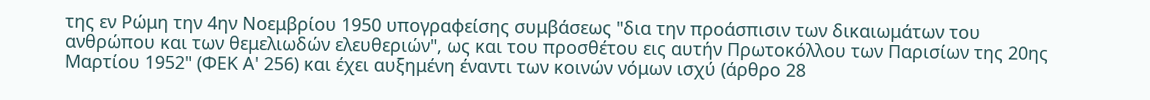της εν Ρώμη την 4ην Νοεμβρίου 1950 υπογραφείσης συμβάσεως "δια την προάσπισιν των δικαιωμάτων του ανθρώπου και των θεμελιωδών ελευθεριών", ως και του προσθέτου εις αυτήν Πρωτοκόλλου των Παρισίων της 20ης Μαρτίου 1952" (ΦΕΚ Α' 256) και έχει αυξημένη έναντι των κοινών νόμων ισχύ (άρθρο 28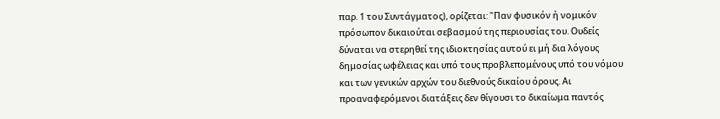παρ. 1 του Συντάγματος), ορίζεται: "Παν φυσικόν ή νομικόν πρόσωπον δικαιούται σεβασμού της περιουσίας του. Ουδείς δύναται να στερηθεί της ιδιοκτησίας αυτού ει μή δια λόγους δημοσίας ωφέλειας και υπό τους προβλεπομένους υπό του νόμου και των γενικών αρχών του διεθνούς δικαίου όρους. Αι προαναφερόμενοι διατάξεις δεν θίγουσι το δικαίωμα παντός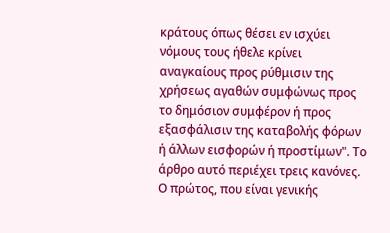κράτους όπως θέσει εν ισχύει νόμους τους ήθελε κρίνει αναγκαίους προς ρύθμισιν της χρήσεως αγαθών συμφώνως προς το δημόσιον συμφέρον ή προς εξασφάλισιν της καταβολής φόρων ή άλλων εισφορών ή προστίμων". Το άρθρο αυτό περιέχει τρεις κανόνες. Ο πρώτος, που είναι γενικής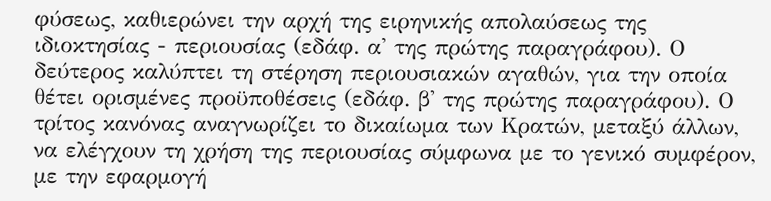φύσεως, καθιερώνει την αρχή της ειρηνικής απολαύσεως της ιδιοκτησίας - περιουσίας (εδάφ. α' της πρώτης παραγράφου). Ο δεύτερος καλύπτει τη στέρηση περιουσιακών αγαθών, για την οποία θέτει ορισμένες προϋποθέσεις (εδάφ. β' της πρώτης παραγράφου). Ο τρίτος κανόνας αναγνωρίζει το δικαίωμα των Κρατών, μεταξύ άλλων, να ελέγχουν τη χρήση της περιουσίας σύμφωνα με το γενικό συμφέρον, με την εφαρμογή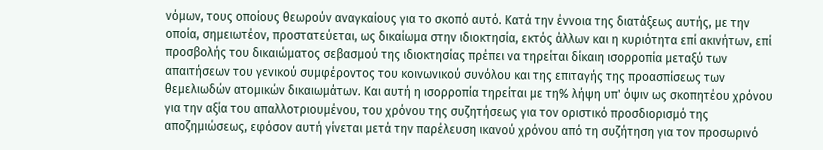νόμων, τους οποίους θεωρούν αναγκαίους για το σκοπό αυτό. Κατά την έννοια της διατάξεως αυτής, με την οποία, σημειωτέον, προστατεύεται, ως δικαίωμα στην ιδιοκτησία, εκτός άλλων και η κυριότητα επί ακινήτων, επί προσβολής του δικαιώματος σεβασμού της ιδιοκτησίας πρέπει να τηρείται δίκαιη ισορροπία μεταξύ των απαιτήσεων του γενικού συμφέροντος του κοινωνικού συνόλου και της επιταγής της προασπίσεως των θεμελιωδών ατομικών δικαιωμάτων. Και αυτή η ισορροπία τηρείται με τη% λήψη υπ' όψιν ως σκοπητέου χρόνου για την αξία του απαλλοτριουμένου, του χρόνου της συζητήσεως για τον οριστικό προσδιορισμό της αποζημιώσεως, εφόσον αυτή γίνεται μετά την παρέλευση ικανού χρόνου από τη συζήτηση για τον προσωρινό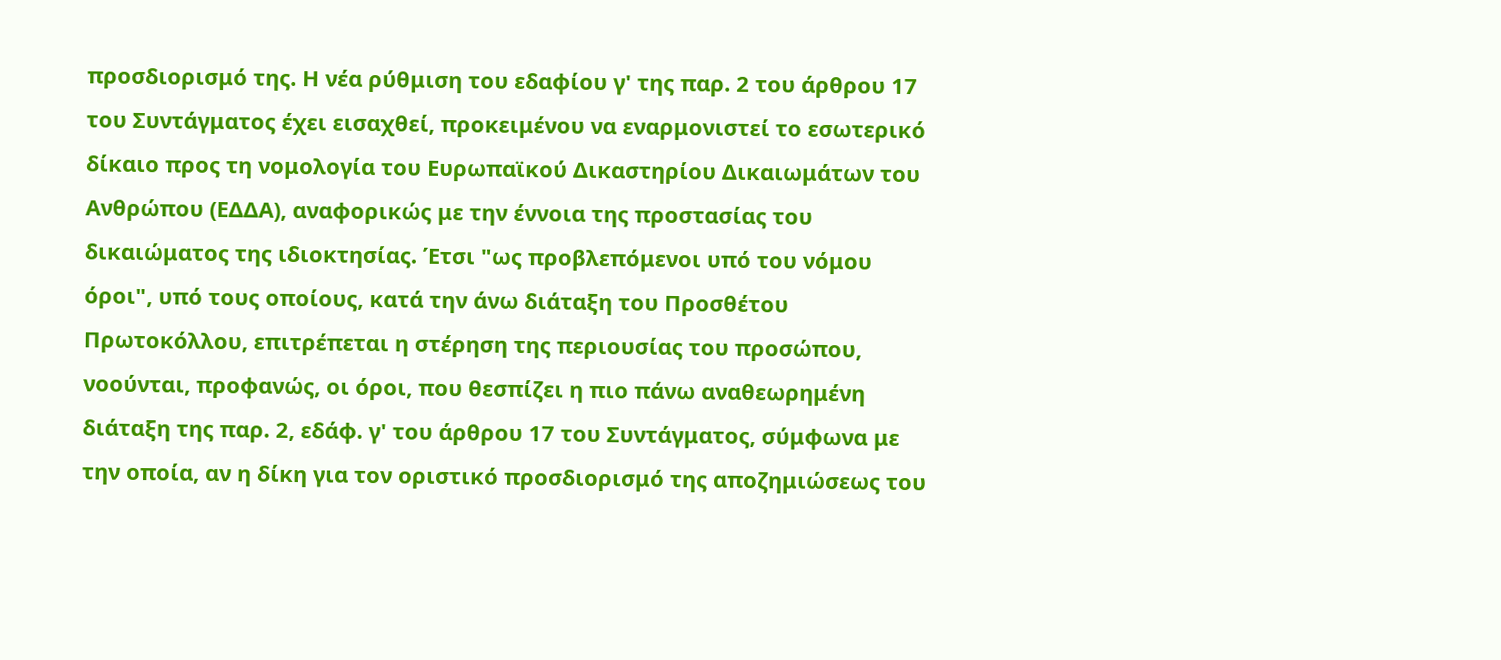προσδιορισμό της. Η νέα ρύθμιση του εδαφίου γ' της παρ. 2 του άρθρου 17 του Συντάγματος έχει εισαχθεί, προκειμένου να εναρμονιστεί το εσωτερικό δίκαιο προς τη νομολογία του Ευρωπαϊκού Δικαστηρίου Δικαιωμάτων του Ανθρώπου (ΕΔΔΑ), αναφορικώς με την έννοια της προστασίας του δικαιώματος της ιδιοκτησίας. Έτσι "ως προβλεπόμενοι υπό του νόμου όροι", υπό τους οποίους, κατά την άνω διάταξη του Προσθέτου Πρωτοκόλλου, επιτρέπεται η στέρηση της περιουσίας του προσώπου, νοούνται, προφανώς, οι όροι, που θεσπίζει η πιο πάνω αναθεωρημένη διάταξη της παρ. 2, εδάφ. γ' του άρθρου 17 του Συντάγματος, σύμφωνα με την οποία, αν η δίκη για τον οριστικό προσδιορισμό της αποζημιώσεως του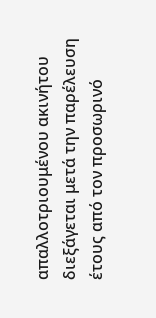απαλλοτριουμένου ακινήτου διεξάγεται μετά την παρέλευση έτους από τον προσωρινό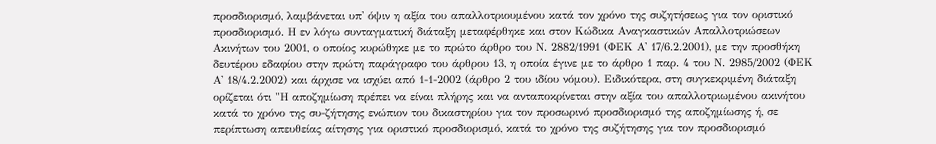προσδιορισμό, λαμβάνεται υπ' όψιν η αξία του απαλλοτριουμένου κατά τον χρόνο της συζητήσεως για τον οριστικό προσδιορισμό. Η εν λόγω συνταγματική διάταξη μεταφέρθηκε και στον Κώδικα Αναγκαστικών Απαλλοτριώσεων Ακινήτων του 2001, ο οποίος κυρώθηκε με το πρώτο άρθρο του Ν. 2882/1991 (ΦΕΚ Α' 17/6.2.2001), με την προσθήκη δευτέρου εδαφίου στην πρώτη παράγραφο του άρθρου 13, η οποία έγινε με το άρθρο 1 παρ. 4 του Ν. 2985/2002 (ΦΕΚ Α' 18/4.2.2002) και άρχισε να ισχύει από 1-1-2002 (άρθρο 2 του ιδίου νόμου). Ειδικότερα, στη συγκεκριμένη διάταξη ορίζεται ότι "Η αποζημίωση πρέπει να είναι πλήρης και να ανταποκρίνεται στην αξία του απαλλοτριωμένου ακινήτου κατά το χρόνο της συ-ζήτησης ενώπιον του δικαστηρίου για τον προσωρινό προσδιορισμό της αποζημίωσης ή, σε περίπτωση απευθείας αίτησης για οριστικό προσδιορισμό, κατά το χρόνο της συζήτησης για τον προσδιορισμό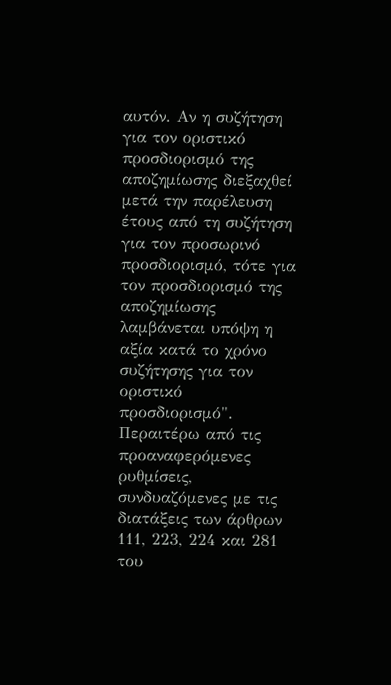αυτόν. Αν η συζήτηση για τον οριστικό προσδιορισμό της αποζημίωσης διεξαχθεί μετά την παρέλευση έτους από τη συζήτηση για τον προσωρινό προσδιορισμό, τότε για τον προσδιορισμό της αποζημίωσης λαμβάνεται υπόψη η αξία κατά το χρόνο συζήτησης για τον οριστικό προσδιορισμό". Περαιτέρω από τις προαναφερόμενες ρυθμίσεις, συνδυαζόμενες με τις διατάξεις των άρθρων 111, 223, 224 και 281 του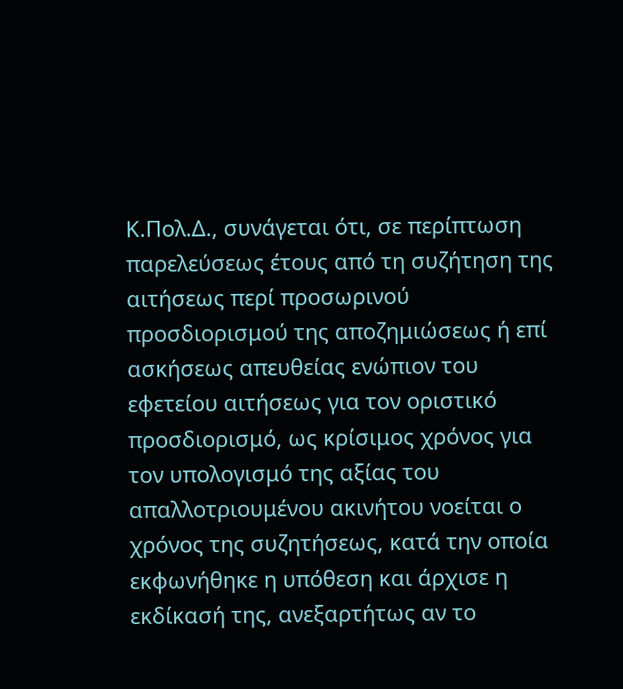Κ.Πολ.Δ., συνάγεται ότι, σε περίπτωση παρελεύσεως έτους από τη συζήτηση της αιτήσεως περί προσωρινού προσδιορισμού της αποζημιώσεως ή επί ασκήσεως απευθείας ενώπιον του εφετείου αιτήσεως για τον οριστικό προσδιορισμό, ως κρίσιμος χρόνος για τον υπολογισμό της αξίας του απαλλοτριουμένου ακινήτου νοείται ο χρόνος της συζητήσεως, κατά την οποία εκφωνήθηκε η υπόθεση και άρχισε η εκδίκασή της, ανεξαρτήτως αν το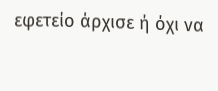εφετείο άρχισε ή όχι να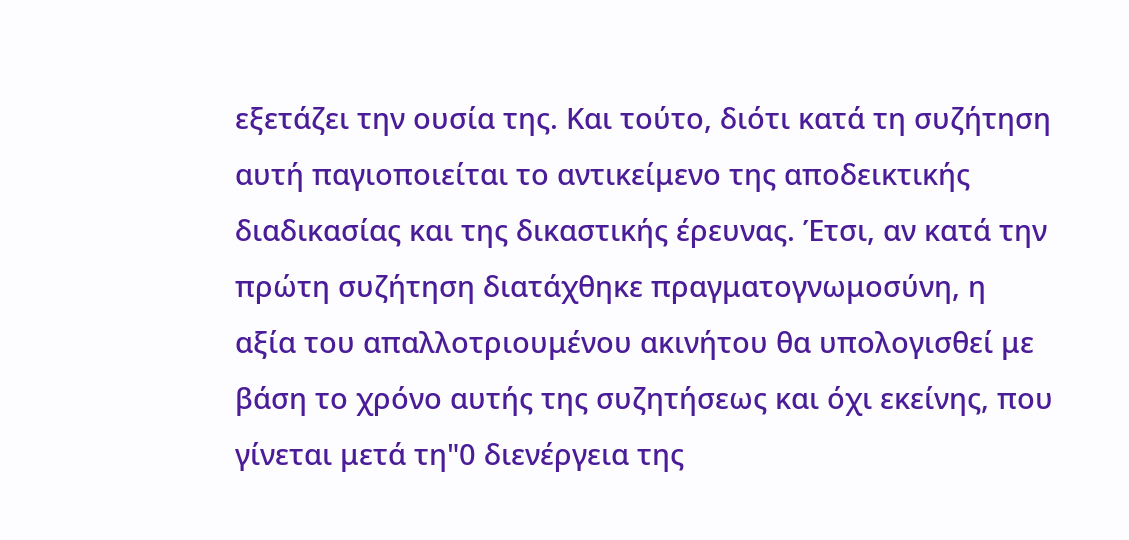εξετάζει την ουσία της. Και τούτο, διότι κατά τη συζήτηση αυτή παγιοποιείται το αντικείμενο της αποδεικτικής διαδικασίας και της δικαστικής έρευνας. Έτσι, αν κατά την πρώτη συζήτηση διατάχθηκε πραγματογνωμοσύνη, η αξία του απαλλοτριουμένου ακινήτου θα υπολογισθεί με βάση το χρόνο αυτής της συζητήσεως και όχι εκείνης, που γίνεται μετά τη"0 διενέργεια της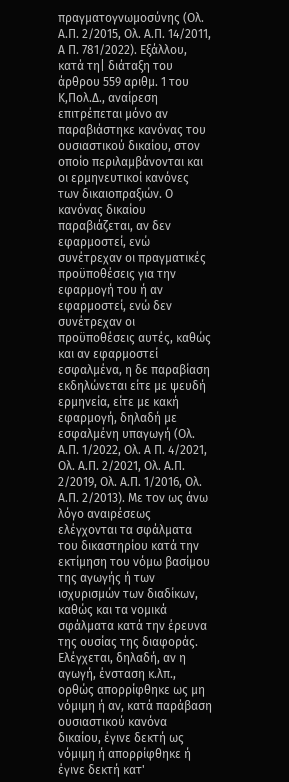πραγματογνωμοσύνης (Ολ. Α.Π. 2/2015, Ολ. Α.Π. 14/2011, Α Π. 781/2022). Εξάλλου, κατά τη| διάταξη του άρθρου 559 αριθμ. 1 του Κ,Πολ.Δ., αναίρεση επιτρέπεται μόνο αν παραβιάστηκε κανόνας του ουσιαστικού δικαίου, στον οποίο περιλαμβάνονται και οι ερμηνευτικοί κανόνες των δικαιοπραξιών. Ο κανόνας δικαίου παραβιάζεται, αν δεν εφαρμοστεί, ενώ συνέτρεχαν οι πραγματικές προϋποθέσεις για την εφαρμογή του ή αν εφαρμοστεί, ενώ δεν συνέτρεχαν οι προϋποθέσεις αυτές, καθώς και αν εφαρμοστεί εσφαλμένα, η δε παραβίαση εκδηλώνεται είτε με ψευδή ερμηνεία, είτε με κακή εφαρμογή, δηλαδή με εσφαλμένη υπαγωγή (Ολ. Α.Π. 1/2022, Ολ. Α Π. 4/2021, Ολ. Α.Π. 2/2021, Ολ. Α.Π. 2/2019, Ολ. Α.Π. 1/2016, Ολ. Α.Π. 2/2013). Με τον ως άνω λόγο αναιρέσεως ελέγχονται τα σφάλματα του δικαστηρίου κατά την εκτίμηση του νόμω βασίμου της αγωγής ή των ισχυρισμών των διαδίκων, καθώς και τα νομικά σφάλματα κατά την έρευνα της ουσίας της διαφοράς. Ελέγχεται, δηλαδή, αν η αγωγή, ένσταση κ.λπ., ορθώς απορρίφθηκε ως μη νόμιμη ή αν, κατά παράβαση ουσιαστικού κανόνα δικαίου, έγινε δεκτή ως νόμιμη ή απορρίφθηκε ή έγινε δεκτή κατ'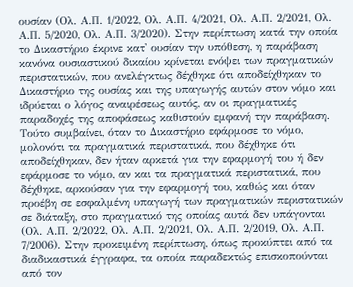ουσίαν (Ολ. Α.Π. 1/2022, Ολ. Α.Π. 4/2021, Ολ. Α.Π. 2/2021, Ολ. Α.Π. 5/2020, Ολ. Α.Π. 3/2020). Στην περίπτωση κατά την οποία το Δικαστήριο έκρινε κατ' ουσίαν την υπόθεση, η παράβαση κανόνα ουσιαστικού δικαίου κρίνεται ενόψει των πραγματικών περιστατικών, που ανελέγκτως δέχθηκε ότι αποδείχθηκαν το Δικαστήριο της ουσίας και της υπαγωγής αυτών στον νόμο και ιδρύεται ο λόγος αναιρέσεως αυτός, αν οι πραγματικές παραδοχές της αποφάσεως καθιστούν εμφανή την παράβαση. Τούτο συμβαίνει, όταν το Δικαστήριο εφάρμοσε το νόμο, μολονότι τα πραγματικά περιστατικά, που δέχθηκε ότι αποδείχθηκαν, δεν ήταν αρκετά για την εφαρμογή του ή δεν εφάρμοσε το νόμο, αν και τα πραγματικά περιστατικά, που δέχθηκε, αρκούσαν για την εφαρμογή του, καθώς και όταν προέβη σε εσφαλμένη υπαγωγή των πραγματικών περιστατικών σε διάταξη, στο πραγματικό της οποίας αυτά δεν υπάγονται (Ολ. Α.Π. 2/2022, Ολ. Α.Π. 2/2021, Ολ. Α.Π. 2/2019, Ολ. Α.Π. 7/2006). Στην προκειμένη περίπτωση, όπως προκύπτει από τα διαδικαστικά έγγραφα, τα οποία παραδεκτώς επισκοπούνται από τον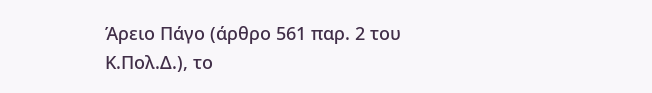Άρειο Πάγο (άρθρο 561 παρ. 2 του Κ.Πολ.Δ.), το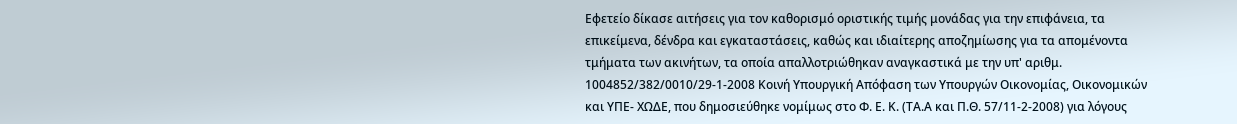Εφετείο δίκασε αιτήσεις για τον καθορισμό οριστικής τιμής μονάδας για την επιφάνεια, τα επικείμενα, δένδρα και εγκαταστάσεις, καθώς και ιδιαίτερης αποζημίωσης για τα απομένοντα τμήματα των ακινήτων, τα οποία απαλλοτριώθηκαν αναγκαστικά με την υπ' αριθμ. 1004852/382/0010/29-1-2008 Κοινή Υπουργική Απόφαση των Υπουργών Οικονομίας, Οικονομικών και ΥΠΕ- ΧΩΔΕ, που δημοσιεύθηκε νομίμως στο Φ. Ε. Κ. (ΤΑ.Α και Π.Θ. 57/11-2-2008) για λόγους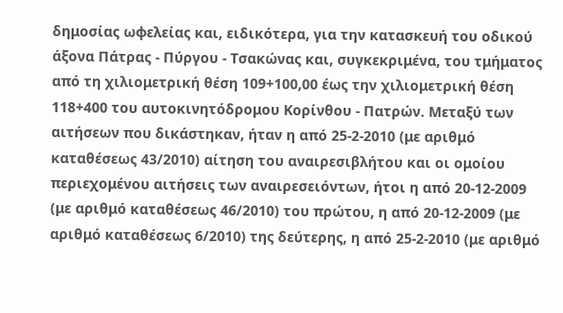δημοσίας ωφελείας και, ειδικότερα, για την κατασκευή του οδικού άξονα Πάτρας - Πύργου - Τσακώνας και, συγκεκριμένα, του τμήματος από τη χιλιομετρική θέση 109+100,00 έως την χιλιομετρική θέση 118+400 του αυτοκινητόδρομου Κορίνθου - Πατρών. Μεταξύ των αιτήσεων που δικάστηκαν, ήταν η από 25-2-2010 (με αριθμό καταθέσεως 43/2010) αίτηση του αναιρεσιβλήτου και οι ομοίου περιεχομένου αιτήσεις των αναιρεσειόντων, ήτοι η από 20-12-2009 (με αριθμό καταθέσεως 46/2010) του πρώτου, η από 20-12-2009 (με αριθμό καταθέσεως 6/2010) της δεύτερης, η από 25-2-2010 (με αριθμό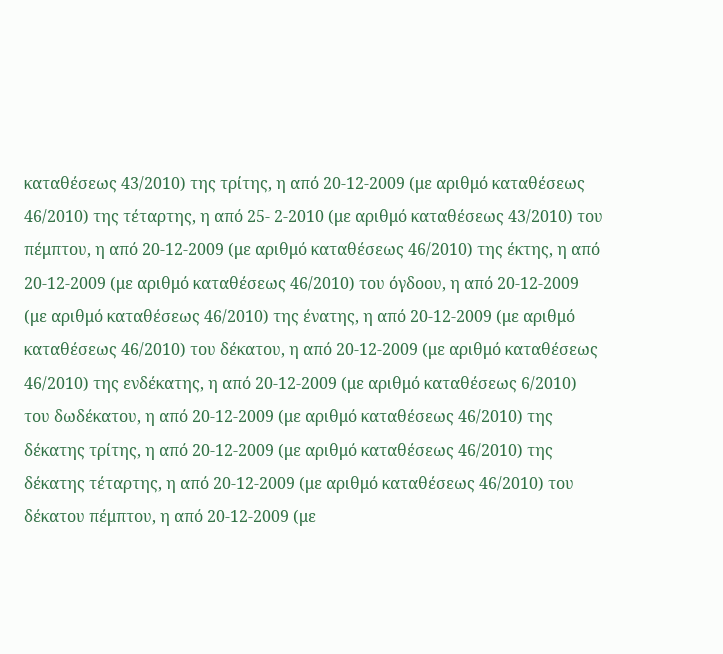καταθέσεως 43/2010) της τρίτης, η από 20-12-2009 (με αριθμό καταθέσεως 46/2010) της τέταρτης, η από 25- 2-2010 (με αριθμό καταθέσεως 43/2010) του πέμπτου, η από 20-12-2009 (με αριθμό καταθέσεως 46/2010) της έκτης, η από 20-12-2009 (με αριθμό καταθέσεως 46/2010) του όγδοου, η από 20-12-2009 (με αριθμό καταθέσεως 46/2010) της ένατης, η από 20-12-2009 (με αριθμό καταθέσεως 46/2010) του δέκατου, η από 20-12-2009 (με αριθμό καταθέσεως 46/2010) της ενδέκατης, η από 20-12-2009 (με αριθμό καταθέσεως 6/2010) του δωδέκατου, η από 20-12-2009 (με αριθμό καταθέσεως 46/2010) της δέκατης τρίτης, η από 20-12-2009 (με αριθμό καταθέσεως 46/2010) της δέκατης τέταρτης, η από 20-12-2009 (με αριθμό καταθέσεως 46/2010) του δέκατου πέμπτου, η από 20-12-2009 (με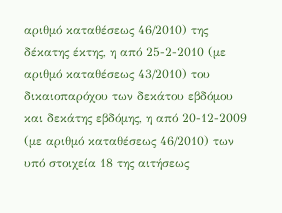αριθμό καταθέσεως 46/2010) της δέκατης έκτης, η από 25-2-2010 (με αριθμό καταθέσεως 43/2010) του δικαιοπαρόχου των δεκάτου εβδόμου και δεκάτης εβδόμης, η από 20-12-2009 (με αριθμό καταθέσεως 46/2010) των υπό στοιχεία 18 της αιτήσεως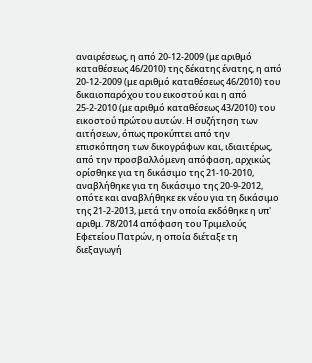αναιρέσεως, η από 20-12-2009 (με αριθμό καταθέσεως 46/2010) της δέκατης ένατης, η από 20-12-2009 (με αριθμό καταθέσεως 46/2010) του δικαιοπαρόχου του εικοστού και η από 25-2-2010 (με αριθμό καταθέσεως 43/2010) του εικοστού πρώτου αυτών. Η συζήτηση των αιτήσεων, όπως προκύπτει από την επισκόπηση των δικογράφων και, ιδιαιτέρως, από την προσβαλλόμενη απόφαση, αρχικώς ορίσθηκε για τη δικάσιμο της 21-10-2010, αναβλήθηκε για τη δικάσιμο της 20-9-2012, οπότε και αναβλήθηκε εκ νέου για τη δικάσιμο της 21-2-2013, μετά την οποία εκδόθηκε η υπ' αριθμ. 78/2014 απόφαση του Τριμελούς Εφετείου Πατρών, η οποία διέταξε τη διεξαγωγή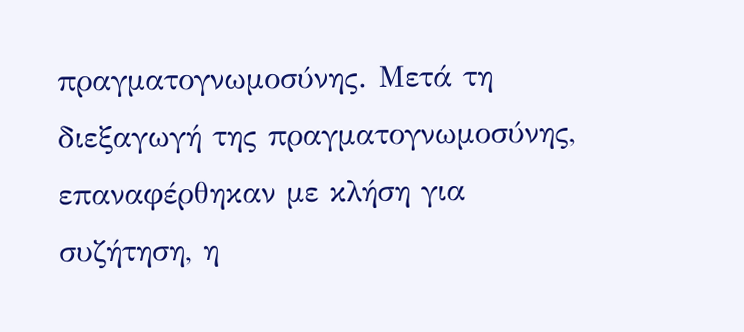πραγματογνωμοσύνης. Μετά τη διεξαγωγή της πραγματογνωμοσύνης, επαναφέρθηκαν με κλήση για συζήτηση, η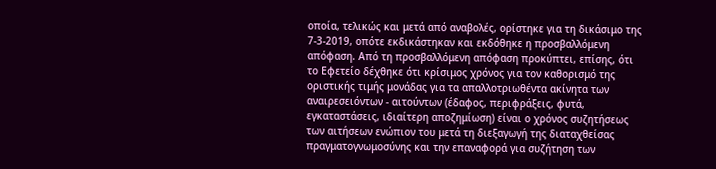οποία, τελικώς και μετά από αναβολές, ορίστηκε για τη δικάσιμο της 7-3-2019, οπότε εκδικάστηκαν και εκδόθηκε η προσβαλλόμενη απόφαση. Από τη προσβαλλόμενη απόφαση προκύπτει, επίσης, ότι το Εφετείο δέχθηκε ότι κρίσιμος χρόνος για τον καθορισμό της οριστικής τιμής μονάδας για τα απαλλοτριωθέντα ακίνητα των αναιρεσειόντων - αιτούντων (έδαφος, περιφράξεις, φυτά, εγκαταστάσεις, ιδιαίτερη αποζημίωση) είναι ο χρόνος συζητήσεως των αιτήσεων ενώπιον του μετά τη διεξαγωγή της διαταχθείσας πραγματογνωμοσύνης και την επαναφορά για συζήτηση των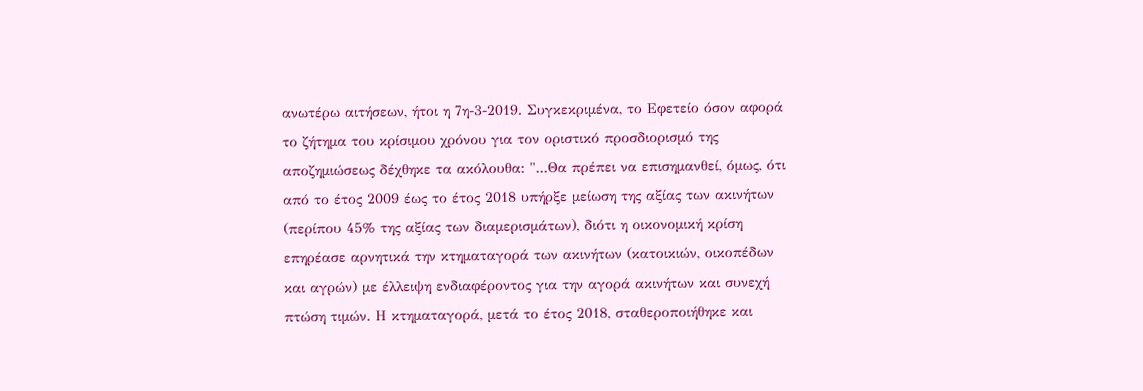ανωτέρω αιτήσεων, ήτοι η 7η-3-2019. Συγκεκριμένα, το Εφετείο όσον αφορά το ζήτημα του κρίσιμου χρόνου για τον οριστικό προσδιορισμό της αποζημιώσεως δέχθηκε τα ακόλουθα: "...Θα πρέπει να επισημανθεί, όμως, ότι από το έτος 2009 έως το έτος 2018 υπήρξε μείωση της αξίας των ακινήτων (περίπου 45% της αξίας των διαμερισμάτων), διότι η οικονομική κρίση επηρέασε αρνητικά την κτηματαγορά των ακινήτων (κατοικιών, οικοπέδων και αγρών) με έλλειψη ενδιαφέροντος για την αγορά ακινήτων και συνεχή πτώση τιμών. Η κτηματαγορά, μετά το έτος 2018, σταθεροποιήθηκε και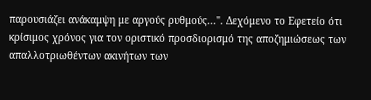παρουσιάζει ανάκαμψη με αργούς ρυθμούς...". Δεχόμενο το Εφετείο ότι κρίσιμος χρόνος για τον οριστικό προσδιορισμό της αποζημιώσεως των απαλλοτριωθέντων ακινήτων των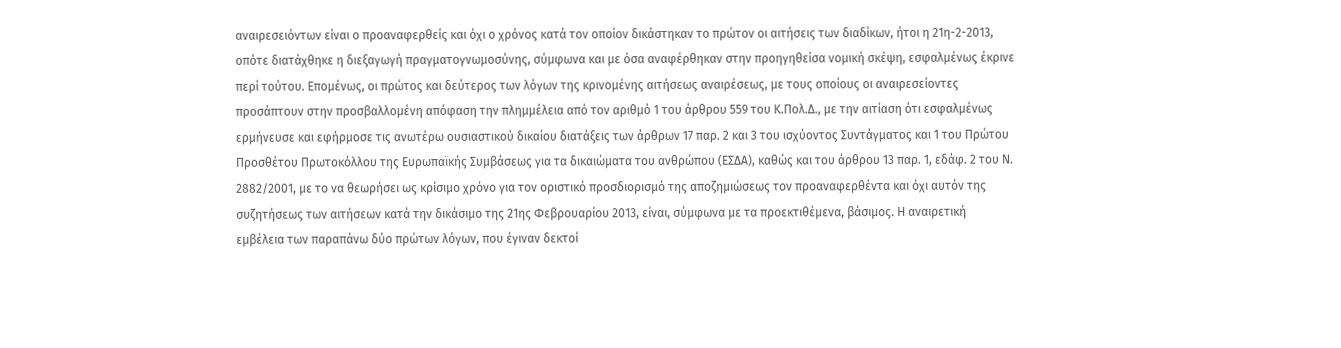αναιρεσειόντων είναι ο προαναφερθείς και όχι ο χρόνος κατά τον οποίον δικάστηκαν το πρώτον οι αιτήσεις των διαδίκων, ήτοι η 21η-2-2013, οπότε διατάχθηκε η διεξαγωγή πραγματογνωμοσύνης, σύμφωνα και με όσα αναφέρθηκαν στην προηγηθείσα νομική σκέψη, εσφαλμένως έκρινε περί τούτου. Επομένως, οι πρώτος και δεύτερος των λόγων της κρινομένης αιτήσεως αναιρέσεως, με τους οποίους οι αναιρεσείοντες προσάπτουν στην προσβαλλομένη απόφαση την πλημμέλεια από τον αριθμό 1 του άρθρου 559 του Κ.Πολ.Δ., με την αιτίαση ότι εσφαλμένως ερμήνευσε και εφήρμοσε τις ανωτέρω ουσιαστικού δικαίου διατάξεις των άρθρων 17 παρ. 2 και 3 του ισχύοντος Συντάγματος και 1 του Πρώτου Προσθέτου Πρωτοκόλλου της Ευρωπαϊκής Συμβάσεως για τα δικαιώματα του ανθρώπου (ΕΣΔΑ), καθώς και του άρθρου 13 παρ. 1, εδάφ. 2 του Ν. 2882/2001, με το να θεωρήσει ως κρίσιμο χρόνο για τον οριστικό προσδιορισμό της αποζημιώσεως τον προαναφερθέντα και όχι αυτόν της συζητήσεως των αιτήσεων κατά την δικάσιμο της 21ης Φεβρουαρίου 2013, είναι, σύμφωνα με τα προεκτιθέμενα, βάσιμος. Η αναιρετική εμβέλεια των παραπάνω δύο πρώτων λόγων, που έγιναν δεκτοί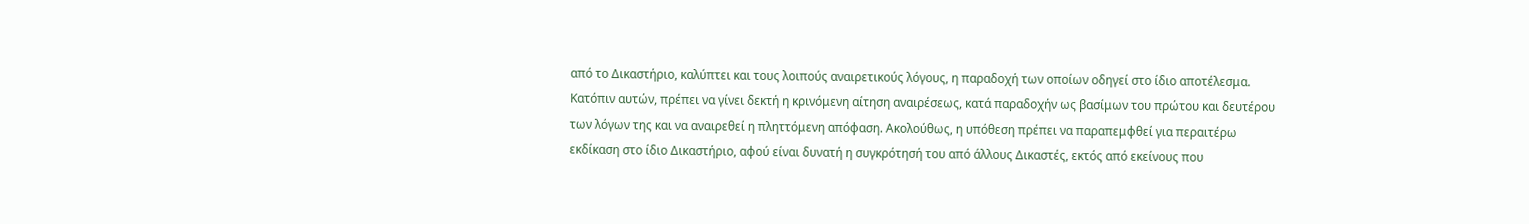από το Δικαστήριο, καλύπτει και τους λοιπούς αναιρετικούς λόγους, η παραδοχή των οποίων οδηγεί στο ίδιο αποτέλεσμα. Κατόπιν αυτών, πρέπει να γίνει δεκτή η κρινόμενη αίτηση αναιρέσεως, κατά παραδοχήν ως βασίμων του πρώτου και δευτέρου των λόγων της και να αναιρεθεί η πληττόμενη απόφαση. Ακολούθως, η υπόθεση πρέπει να παραπεμφθεί για περαιτέρω εκδίκαση στο ίδιο Δικαστήριο, αφού είναι δυνατή η συγκρότησή του από άλλους Δικαστές, εκτός από εκείνους που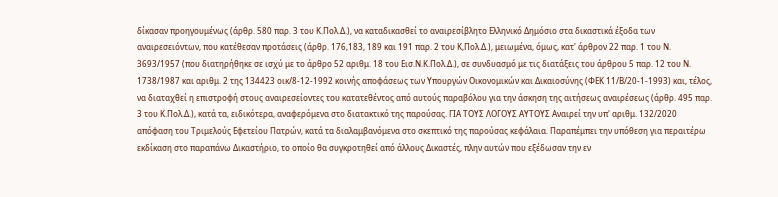δίκασαν προηγουμένως (άρθρ. 580 παρ. 3 του Κ.Πολ.Δ.), να καταδικασθεί το αναιρεσίβλητο Ελληνικό Δημόσιο στα δικαστικά έξοδα των αναιρεσειόντων, που κατέθεσαν προτάσεις (άρθρ. 176,183, 189 και 191 παρ. 2 του Κ,Πολ.Δ.), μειωμένα, όμως, κατ' άρθρον 22 παρ. 1 του Ν. 3693/1957 (που διατηρήθηκε σε ισχύ με το άρθρο 52 αριθμ. 18 του Εισ.Ν.Κ.Πολ.Δ.), σε συνδυασμό με τις διατάξεις του άρθρου 5 παρ. 12 του Ν. 1738/1987 και αριθμ. 2 της 134423 οικ/8-12-1992 κοινής αποφάσεως των Υπουργών Οικονομικών και Δικαιοσύνης (ΦΕΚ 11/Β/20-1-1993) και, τέλος, να διαταχθεί η επιστροφή στους αναιρεσείοντες του κατατεθέντος από αυτούς παραβόλου για την άσκηση της αιτήσεως αναιρέσεως (άρθρ. 495 παρ. 3 του Κ.Πολ.Δ.), κατά τα, ειδικότερα, αναφερόμενα στο διατακτικό της παρούσας. ΓΙΑ ΤΟΥΣ ΛΟΓΟΥΣ ΑΥΤΟΥΣ Αναιρεί την υπ' αριθμ. 132/2020 απόφαση του Τριμελούς Εφετείου Πατρών, κατά τα διαλαμβανόμενα στο σκεπτικό της παρούσας κεφάλαια. Παραπέμπει την υπόθεση για περαιτέρω εκδίκαση στο παραπάνω Δικαστήριο, το οποίο θα συγκροτηθεί από άλλους Δικαστές, πλην αυτών που εξέδωσαν την εν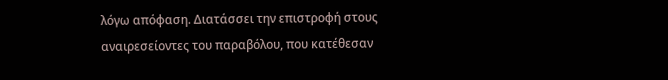λόγω απόφαση. Διατάσσει την επιστροφή στους αναιρεσείοντες του παραβόλου, που κατέθεσαν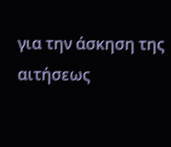για την άσκηση της αιτήσεως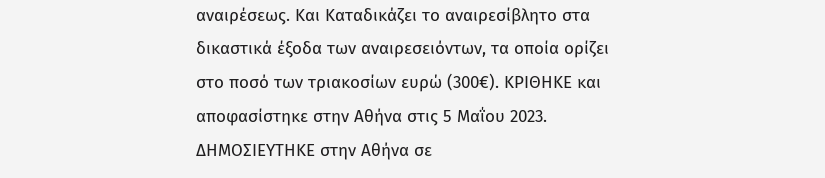αναιρέσεως. Και Καταδικάζει το αναιρεσίβλητο στα δικαστικά έξοδα των αναιρεσειόντων, τα οποία ορίζει στο ποσό των τριακοσίων ευρώ (300€). ΚΡΙΘΗΚΕ και αποφασίστηκε στην Αθήνα στις 5 Μαΐου 2023. ΔΗΜΟΣΙΕΥΤΗΚΕ στην Αθήνα σε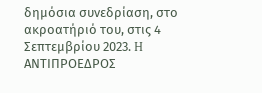δημόσια συνεδρίαση, στο ακροατήριό του, στις 4 Σεπτεμβρίου 2023. H ΑΝΤΙΠΡΟΕΔΡΟΣ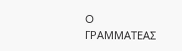O ΓΡΑΜΜΑΤΕΑΣ